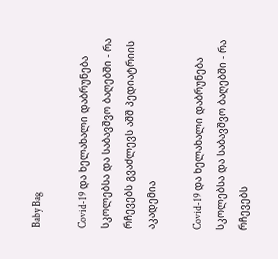Baby Bag

Covid-19 და ხელახალი დაბრუნება სკოლებსა და საბავშვო ბაღებში - რა რჩევებს გვაძლევს აშშ პედიატრიის აკადემია

Covid-19 და ხელახალი დაბრუნება სკოლებსა და საბავშვო ბაღებში - რა რჩევებს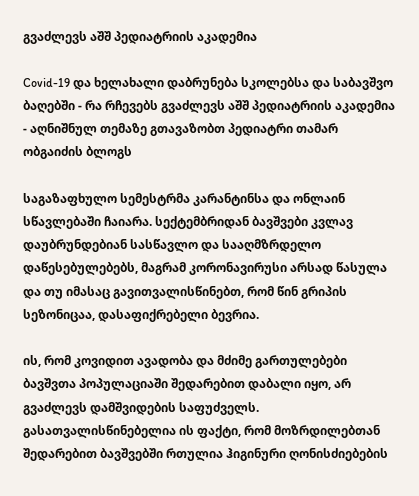გვაძლევს აშშ პედიატრიის აკადემია

Covid-19 და ხელახალი დაბრუნება სკოლებსა და საბავშვო ბაღებში - რა რჩევებს გვაძლევს აშშ პედიატრიის აკადემია - აღნიშნულ თემაზე გთავაზობთ პედიატრი თამარ ობგაიძის ბლოგს

საგაზაფხულო სემესტრმა კარანტინსა და ონლაინ სწავლებაში ჩაიარა. სექტემბრიდან ბავშვები კვლავ დაუბრუნდებიან სასწავლო და სააღმზრდელო დაწესებულებებს, მაგრამ კორონავირუსი არსად წასულა და თუ იმასაც გავითვალისწინებთ, რომ წინ გრიპის სეზონიცაა, დასაფიქრებელი ბევრია.

ის, რომ კოვიდით ავადობა და მძიმე გართულებები ბავშვთა პოპულაციაში შედარებით დაბალი იყო, არ გვაძლევს დამშვიდების საფუძველს. გასათვალისწინებელია ის ფაქტი, რომ მოზრდილებთან შედარებით ბავშვებში რთულია ჰიგინური ღონისძიებების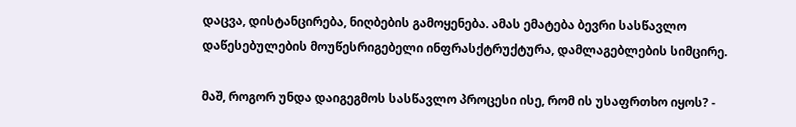დაცვა, დისტანცირება, ნიღბების გამოყენება. ამას ემატება ბევრი სასწავლო დაწესებულების მოუწესრიგებელი ინფრასქტრუქტურა, დამლაგებლების სიმცირე.

მაშ, როგორ უნდა დაიგეგმოს სასწავლო პროცესი ისე, რომ ის უსაფრთხო იყოს? -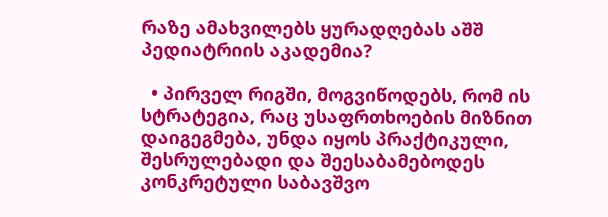რაზე ამახვილებს ყურადღებას აშშ პედიატრიის აკადემია?

  • პირველ რიგში, მოგვიწოდებს, რომ ის სტრატეგია, რაც უსაფრთხოების მიზნით დაიგეგმება, უნდა იყოს პრაქტიკული, შესრულებადი და შეესაბამებოდეს კონკრეტული საბავშვო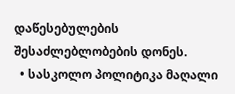დაწესებულების შესაძლებლობების დონეს.
  • სასკოლო პოლიტიკა მაღალი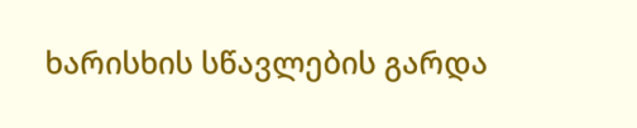ხარისხის სწავლების გარდა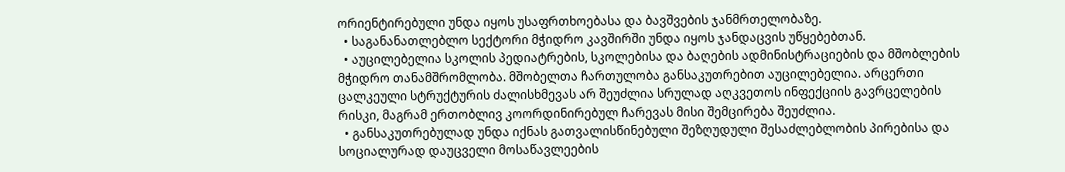ორიენტირებული უნდა იყოს უსაფრთხოებასა და ბავშვების ჯანმრთელობაზე.
  • საგანანათლებლო სექტორი მჭიდრო კავშირში უნდა იყოს ჯანდაცვის უწყებებთან.
  • აუცილებელია სკოლის პედიატრების, სკოლებისა და ბაღების ადმინისტრაციების და მშობლების მჭიდრო თანამშრომლობა. მშობელთა ჩართულობა განსაკუთრებით აუცილებელია. არცერთი ცალკეული სტრუქტურის ძალისხმევას არ შეუძლია სრულად აღკვეთოს ინფექციის გავრცელების რისკი, მაგრამ ერთობლივ კოორდინირებულ ჩარევას მისი შემცირება შეუძლია.
  • განსაკუთრებულად უნდა იქნას გათვალისწინებული შეზღუდული შესაძლებლობის პირებისა და სოციალურად დაუცველი მოსაწავლეების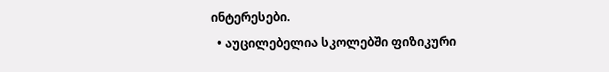ინტერესები.
  • აუცილებელია სკოლებში ფიზიკური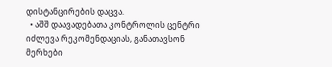დისტანცირების დაცვა.
  • აშშ დაავადებათა კონტროლის ცენტრი იძლევა რეკომენდაციას, განათავსონ მერხები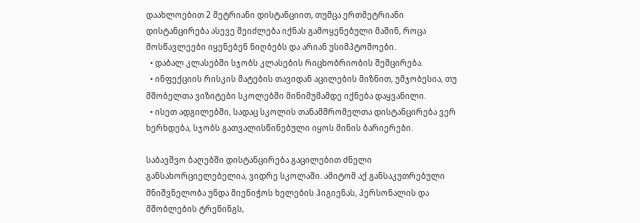დაახლოებით 2 მეტრიანი დისტანციით, თუმცა ერთმეტრიანი დისტანცირება ასევე შეიძლება იქნას გამოყენებული მაშინ, როცა მოსწავლეები იყენებენ ნიღბებს და არიან უსიმპტომოები.
  • დაბალ კლასებში სჯობს კლასების რიცხობრიობის შემცირება.
  • ინფექციის რისკის მატების თავიდან აცილების მიზნით, უმჯობესია, თუ მშობელთა ვიზიტები სკოლებში მინიმუმამდე იქნება დაყვანილი.
  • ისეთ ადგილებში, სადაც სკოლის თანამშრომელთა დისტანცირება ვერ ხერხდება, სჯობს გათვალისწინებული იყოს მინის ბარიერები.

საბავშვო ბაღებში დისტანცირება გაცილებით ძნელი განსახორციელებელია, ვიდრე სკოლაში. ამიტომ აქ განსაკუთრებული მნიშვნელობა უნდა მიენიჭოს ხელების ჰიგიენას, პერსონალის და მშობლების ტრენინგს,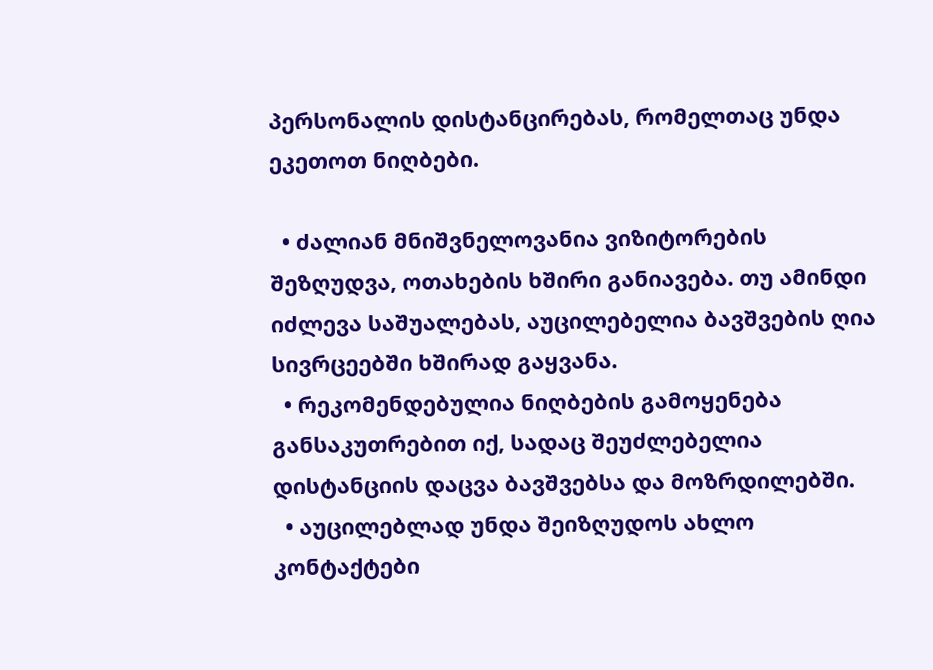პერსონალის დისტანცირებას, რომელთაც უნდა ეკეთოთ ნიღბები.

  • ძალიან მნიშვნელოვანია ვიზიტორების შეზღუდვა, ოთახების ხშირი განიავება. თუ ამინდი იძლევა საშუალებას, აუცილებელია ბავშვების ღია სივრცეებში ხშირად გაყვანა.
  • რეკომენდებულია ნიღბების გამოყენება განსაკუთრებით იქ, სადაც შეუძლებელია დისტანციის დაცვა ბავშვებსა და მოზრდილებში.
  • აუცილებლად უნდა შეიზღუდოს ახლო კონტაქტები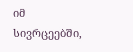იმ სივრცეებში,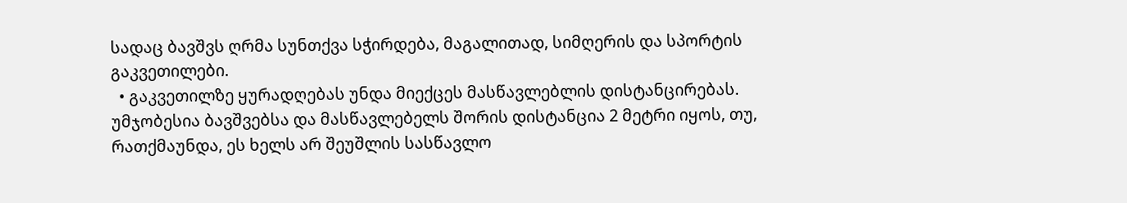სადაც ბავშვს ღრმა სუნთქვა სჭირდება, მაგალითად, სიმღერის და სპორტის გაკვეთილები.
  • გაკვეთილზე ყურადღებას უნდა მიექცეს მასწავლებლის დისტანცირებას. უმჯობესია ბავშვებსა და მასწავლებელს შორის დისტანცია 2 მეტრი იყოს, თუ, რათქმაუნდა, ეს ხელს არ შეუშლის სასწავლო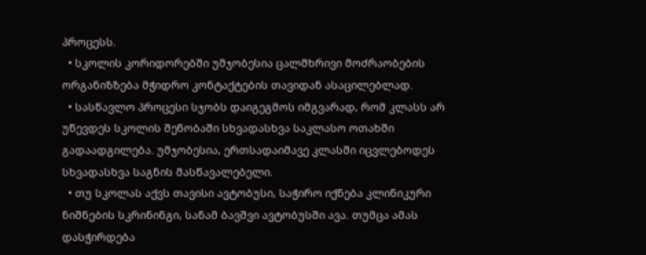პროცესს.
  • სკოლის კორიდორებში უმჯობესია ცალმხრივი მოძრაობების ორგანიზზება მჭიდრო კონტაქტების თავიდან ასაცილებლად.
  • სასწავლო პროცესი სჯობს დაიგეგმოს იმგვარად, რომ კლასს არ უწევდეს სკოლის შენობაში სხვადასხვა საკლასო ოთახში გადაადგილება. უმჯობესია, ერთსადაიმავე კლასში იცვლებოდეს სხვადასხვა საგნის მასწავალებელი.
  • თუ სკოლას აქვს თავისი ავტობუსი, საჭირო იქნება კლინიკური ნიშნების სკრინინგი, სანამ ბავშვი ავტობუსში ავა. თუმცა ამას დასჭირდება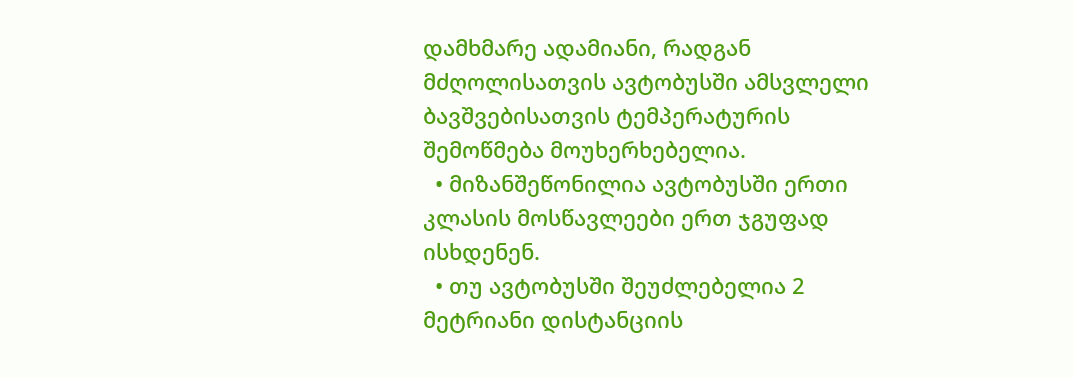დამხმარე ადამიანი, რადგან მძღოლისათვის ავტობუსში ამსვლელი ბავშვებისათვის ტემპერატურის შემოწმება მოუხერხებელია.
  • მიზანშეწონილია ავტობუსში ერთი კლასის მოსწავლეები ერთ ჯგუფად ისხდენენ.
  • თუ ავტობუსში შეუძლებელია 2 მეტრიანი დისტანციის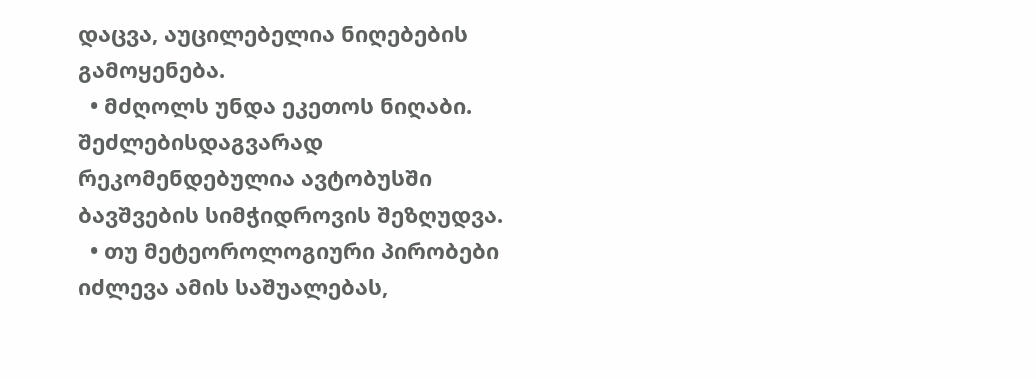დაცვა, აუცილებელია ნიღებების გამოყენება.
  • მძღოლს უნდა ეკეთოს ნიღაბი. შეძლებისდაგვარად რეკომენდებულია ავტობუსში ბავშვების სიმჭიდროვის შეზღუდვა.
  • თუ მეტეოროლოგიური პირობები იძლევა ამის საშუალებას,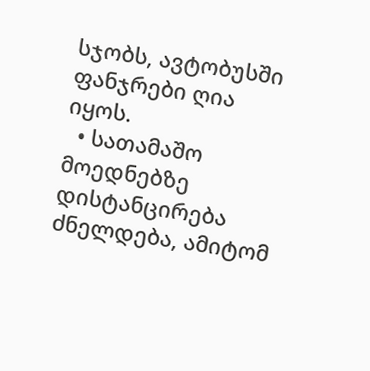სჯობს, ავტობუსში ფანჯრები ღია იყოს.
  • სათამაშო მოედნებზე დისტანცირება ძნელდება, ამიტომ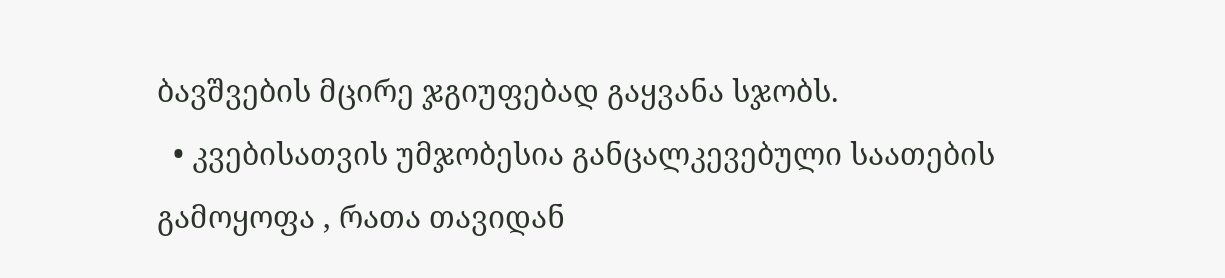ბავშვების მცირე ჯგიუფებად გაყვანა სჯობს.
  • კვებისათვის უმჯობესია განცალკევებული საათების გამოყოფა , რათა თავიდან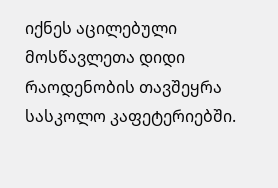იქნეს აცილებული მოსწავლეთა დიდი რაოდენობის თავშეყრა სასკოლო კაფეტერიებში.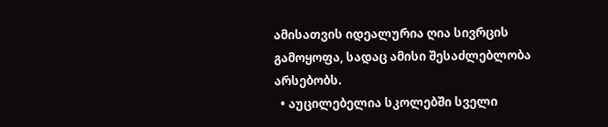ამისათვის იდეალურია ღია სივრცის გამოყოფა, სადაც ამისი შესაძლებლობა არსებობს.
  • აუცილებელია სკოლებში სველი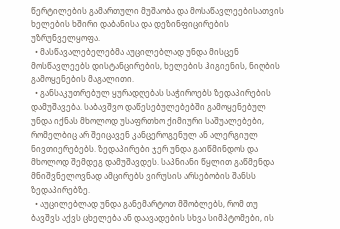წერტილების გამართული მუშაობა და მოსაწავლეებისათვის ხელების ხშირი დაბანისა და დეზინფიცირების უზრუნველყოფა.
  • მასწავალებელებმა აუცილებლად უნდა მისცენ მოსწავლეებს დისტანცირების, ხელების ჰიგიენის, ნიღბის გამოყენების მაგალითი.
  • განსაკუთრებულ ყურადღებას საჭიროებს ზედაპირების დამუშავება. საბავშვო დაწესებულებებში გამოყენებულ უნდა იქნას მხოლოდ უსაფრთხო ქიმიური საშუალებები, რომელბიც არ შეიცავენ კანცეროგენულ ან ალერგიულ ნივთიერებებს. ზედაპირები ჯერ უნდა გაიწმინდოს და მხოლოდ შემდეგ დამუშავდეს. საპნიანი წყლით გაწმენდა მნიშვნელოვნად ამცირებს ვირუსის არსებობის შანსს ზედაპირებზე.
  • აუცილებლად უნდა განემარტოთ მშობლებს, რომ თუ ბავშვს აქვს ცხელება ან დაავადების სხვა სიმპტომები, ის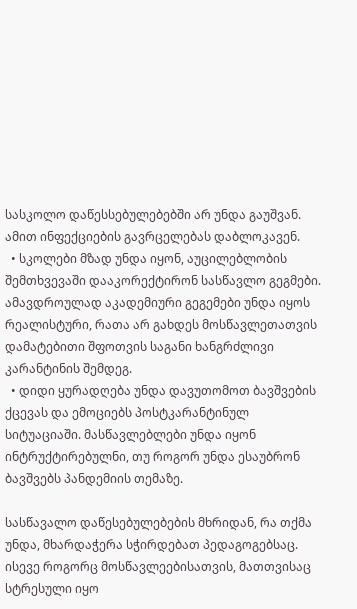სასკოლო დაწესსებულებებში არ უნდა გაუშვან. ამით ინფექციების გავრცელებას დაბლოკავენ.
  • სკოლები მზად უნდა იყონ, აუცილებლობის შემთხვევაში დააკორექტირონ სასწავლო გეგმები. ამავდროულად აკადემიური გეგემები უნდა იყოს რეალისტური, რათა არ გახდეს მოსწავლეთათვის დამატებითი შფოთვის საგანი ხანგრძლივი კარანტინის შემდეგ.
  • დიდი ყურადღება უნდა დავუთომოთ ბავშვების ქცევას და ემოციებს პოსტკარანტინულ სიტუაციაში. მასწავლებლები უნდა იყონ ინტრუქტირებულნი, თუ როგორ უნდა ესაუბრონ ბავშვებს პანდემიის თემაზე.

სასწავალო დაწესებულებების მხრიდან, რა თქმა უნდა, მხარდაჭერა სჭირდებათ პედაგოგებსაც. ისევე როგორც მოსწავლეებისათვის, მათთვისაც სტრესული იყო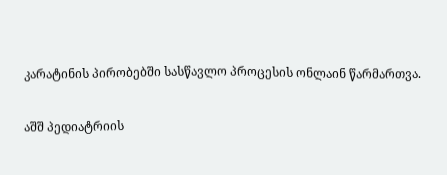კარატინის პირობებში სასწავლო პროცესის ონლაინ წარმართვა.

აშშ პედიატრიის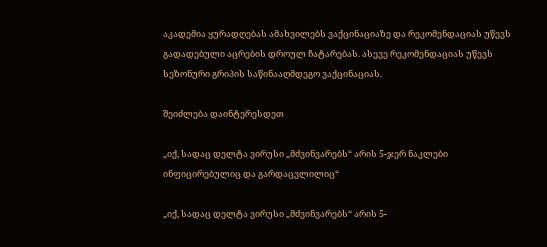აკადემია ყურადღებას ამახვილებს ვაქცინაციაზე და რეკომენდაციას უწევს გადადებული აცრების დროულ ჩატარებას. ასევე რეკომენდაციას უწევს სეზონური გრიპის საწინააღმდეგო ვაქცინაციას.

შეიძლება დაინტერესდეთ

„იქ, სადაც დელტა ვირუსი „მძვინვარებს“ არის 5-ჯერ ნაკლები ინფიცირებულიც და გარდაცვლილიც“

„იქ, სადაც დელტა ვირუსი „მძვინვარებს“ არის 5-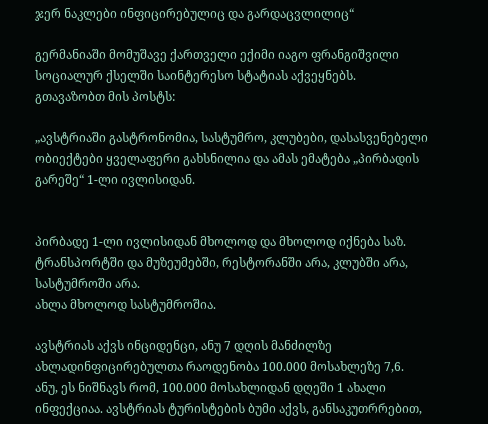ჯერ ნაკლები ინფიცირებულიც და გარდაცვლილიც“

გერმანიაში მომუშავე ქართველი ექიმი იაგო ფრანგიშვილი სოციალურ ქსელში საინტერესო სტატიას აქვეყნებს. გთავაზობთ მის პოსტს:

„ავსტრიაში გასტრონომია, სასტუმრო, კლუბები, დასასვენებელი ობიექტები ყველაფერი გახსნილია და ამას ემატება „პირბადის გარეშე“ 1-ლი ივლისიდან.


პირბადე 1-ლი ივლისიდან მხოლოდ და მხოლოდ იქნება საზ. ტრანსპორტში და მუზეუმებში, რესტორანში არა, კლუბში არა, სასტუმროში არა.
ახლა მხოლოდ სასტუმროშია.

ავსტრიას აქვს ინციდენცი, ანუ 7 დღის მანძილზე ახლადინფიცირებულთა რაოდენობა 100.000 მოსახლეზე 7,6. ანუ, ეს ნიშნავს რომ, 100.000 მოსახლიდან დღეში 1 ახალი ინფექციაა. ავსტრიას ტურისტების ბუმი აქვს, განსაკუთრრებით,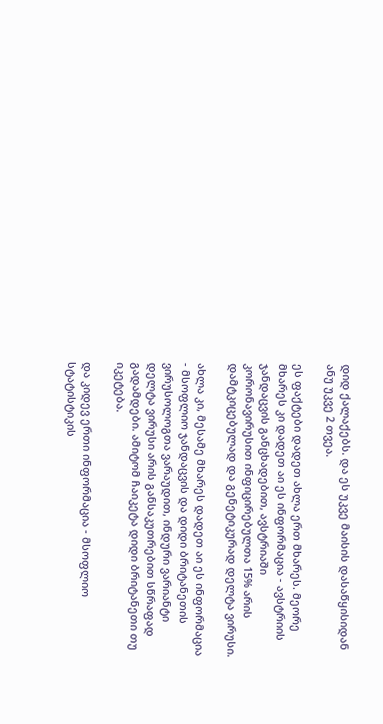დიდ ქალაქებს. და ეს უკვე მაისის დასაწყისიდან ანუ უკვე 2 თვეა.

ეს ფაქტები დადეთ ახლა ერთ მხარეს. მეორე მხარეს კი დადეთ აი ეს ინფორმაცია - ავსტრიის ჯანდაცვის განცხადებით, ავსტრიაში კორონავირუსით ინფიცირებულთა 15% არის დამტკიცებულად და გენეტიკურად დელტა ვირუსი.

ახლა კი, მესამე მხარეს დადეთ აი ეს ინფორმაცია - მსოფლიო ჯანდაცვის და დიდი ბრიტანეთის ვირუსოლოგთა ვარაუდით, ინდური ვარიანტი დელტა ვირუსი არის განსაკუთრებით სწრაფად გადამდები. ამიტომ ჩაიკეტა დიდი ბრიტანეთი თუ იკეტება.

და კიდევ ერთი ინფორმაცია - მსოფლიო სტატისტიკის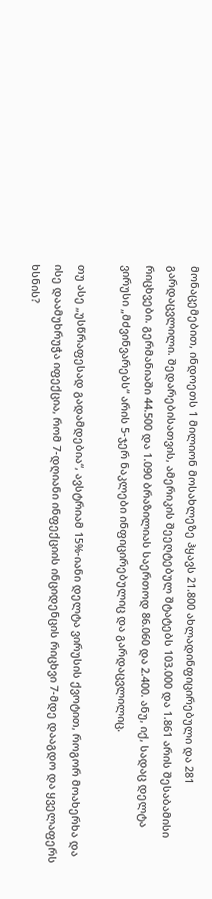მონაცემებით, ინდოეთს 1 მილიონ მოსახლეზე ჰყავს 21.800 ახლადინფიცირებული და 281 გარდაცვლილი. შედარებისათვის, ამერიკის შეეღტებულ შტატებს 103.000 და 1.861 არის შესაბამისი რიცხვები. გერმანიაში 44.500 და 1.090 ბრაზილიას საერთოდ 86.060 და 2.400. ანუ, იქ, სადაც დელტა ვირუსი „მძვინვარებს“ არის 5-ჯერ ნაკლები ინფიცირებულიც და გარდაცვლილიც.

თუ ასე „უსწრაფესად გადამდებია“, ავსტრიამ 15%-იანი დელტა ვირუსის ქვოტით, როგორ მოახერხა და ისე დაამუხრუჭა იფექცია, რომ 7-დღიანი ინფექციის ინციდენცის რიცხვი 7-მდე დააგდო და ყველაფერს ხსნის?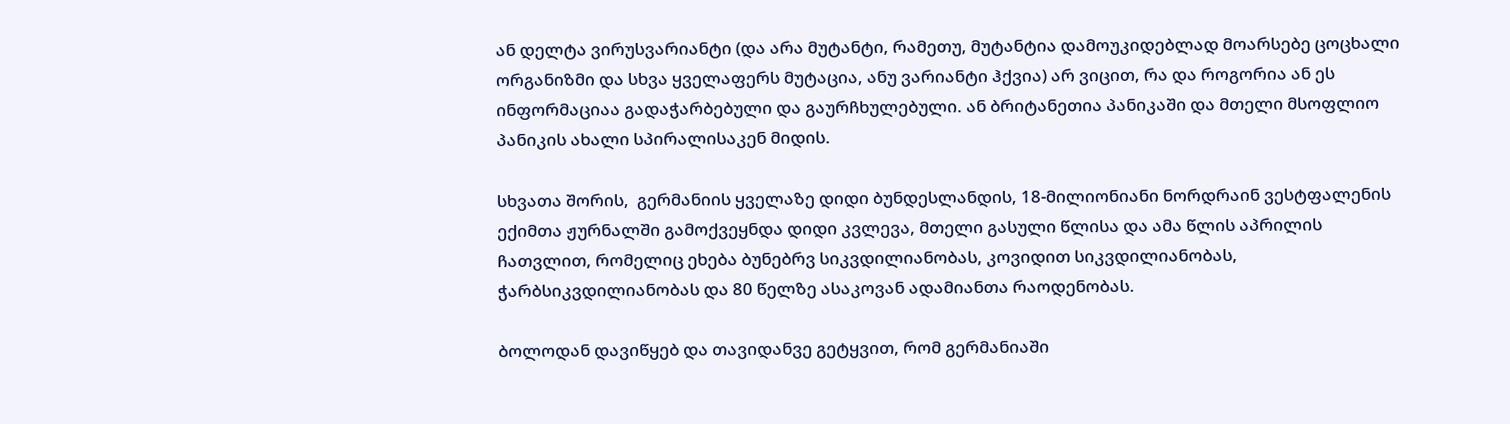ან დელტა ვირუსვარიანტი (და არა მუტანტი, რამეთუ, მუტანტია დამოუკიდებლად მოარსებე ცოცხალი ორგანიზმი და სხვა ყველაფერს მუტაცია, ანუ ვარიანტი ჰქვია) არ ვიცით, რა და როგორია ან ეს ინფორმაციაა გადაჭარბებული და გაურჩხულებული. ან ბრიტანეთია პანიკაში და მთელი მსოფლიო პანიკის ახალი სპირალისაკენ მიდის.

სხვათა შორის,  გერმანიის ყველაზე დიდი ბუნდესლანდის, 18-მილიონიანი ნორდრაინ ვესტფალენის ექიმთა ჟურნალში გამოქვეყნდა დიდი კვლევა, მთელი გასული წლისა და ამა წლის აპრილის ჩათვლით, რომელიც ეხება ბუნებრვ სიკვდილიანობას, კოვიდით სიკვდილიანობას, ჭარბსიკვდილიანობას და 80 წელზე ასაკოვან ადამიანთა რაოდენობას.

ბოლოდან დავიწყებ და თავიდანვე გეტყვით, რომ გერმანიაში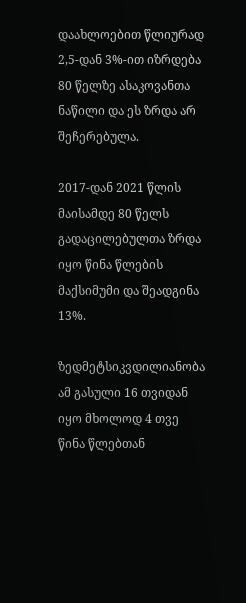დაახლოებით წლიურად 2,5-დან 3%-ით იზრდება 80 წელზე ასაკოვანთა ნაწილი და ეს ზრდა არ შეჩერებულა.

2017-დან 2021 წლის მაისამდე 80 წელს გადაცილებულთა ზრდა იყო წინა წლების მაქსიმუმი და შეადგინა 13%.

ზედმეტსიკვდილიანობა ამ გასული 16 თვიდან იყო მხოლოდ 4 თვე წინა წლებთან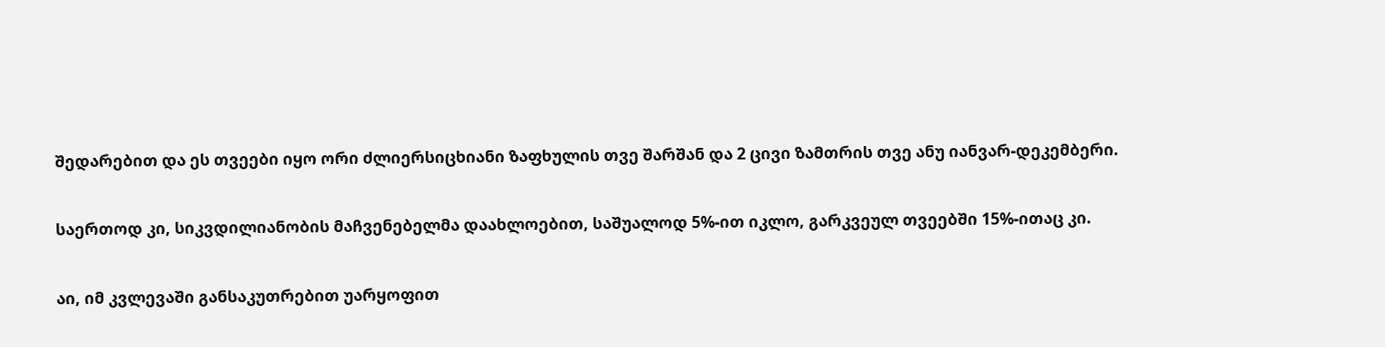შედარებით და ეს თვეები იყო ორი ძლიერსიცხიანი ზაფხულის თვე შარშან და 2 ცივი ზამთრის თვე ანუ იანვარ-დეკემბერი.

საერთოდ კი, სიკვდილიანობის მაჩვენებელმა დაახლოებით, საშუალოდ 5%-ით იკლო, გარკვეულ თვეებში 15%-ითაც კი.

აი, იმ კვლევაში განსაკუთრებით უარყოფით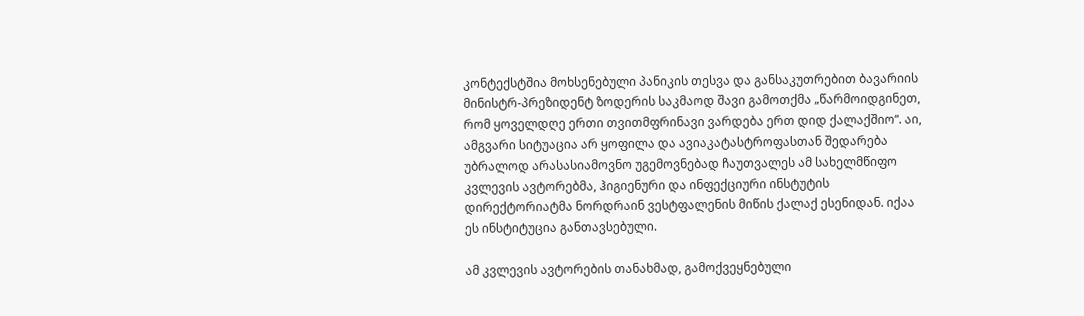კონტექსტშია მოხსენებული პანიკის თესვა და განსაკუთრებით ბავარიის მინისტრ-პრეზიდენტ ზოდერის საკმაოდ შავი გამოთქმა „წარმოიდგინეთ, რომ ყოველდღე ერთი თვითმფრინავი ვარდება ერთ დიდ ქალაქშიო“. აი, ამგვარი სიტუაცია არ ყოფილა და ავიაკატასტროფასთან შედარება უბრალოდ არასასიამოვნო უგემოვნებად ჩაუთვალეს ამ სახელმწიფო კვლევის ავტორებმა, ჰიგიენური და ინფექციური ინსტუტის დირექტორიატმა ნორდრაინ ვესტფალენის მიწის ქალაქ ესენიდან. იქაა ეს ინსტიტუცია განთავსებული.

ამ კვლევის ავტორების თანახმად, გამოქვეყნებული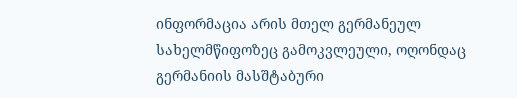ინფორმაცია არის მთელ გერმანეულ სახელმწიფოზეც გამოკვლეული, ოღონდაც გერმანიის მასშტაბური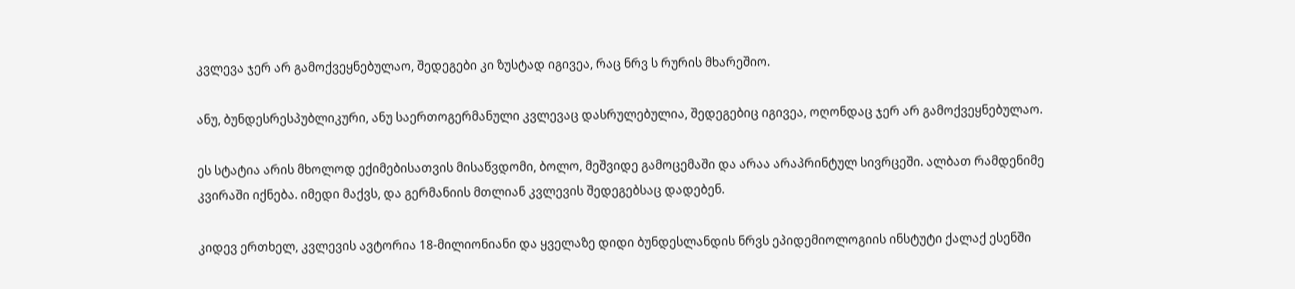კვლევა ჯერ არ გამოქვეყნებულაო, შედეგები კი ზუსტად იგივეა, რაც ნრვ ს რურის მხარეშიო.

ანუ, ბუნდესრესპუბლიკური, ანუ საერთოგერმანული კვლევაც დასრულებულია, შედეგებიც იგივეა, ოღონდაც ჯერ არ გამოქვეყნებულაო.

ეს სტატია არის მხოლოდ ექიმებისათვის მისაწვდომი, ბოლო, მეშვიდე გამოცემაში და არაა არაპრინტულ სივრცეში. ალბათ რამდენიმე კვირაში იქნება. იმედი მაქვს, და გერმანიის მთლიან კვლევის შედეგებსაც დადებენ.

კიდევ ერთხელ, კვლევის ავტორია 18-მილიონიანი და ყველაზე დიდი ბუნდესლანდის ნრვს ეპიდემიოლოგიის ინსტუტი ქალაქ ესენში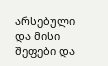არსებული და მისი შეფები და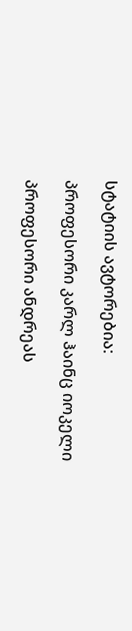სტატიის ავტორებია:

პროფესორი კარლ ჰაინც იოკელი

პროფესორი ანდრეას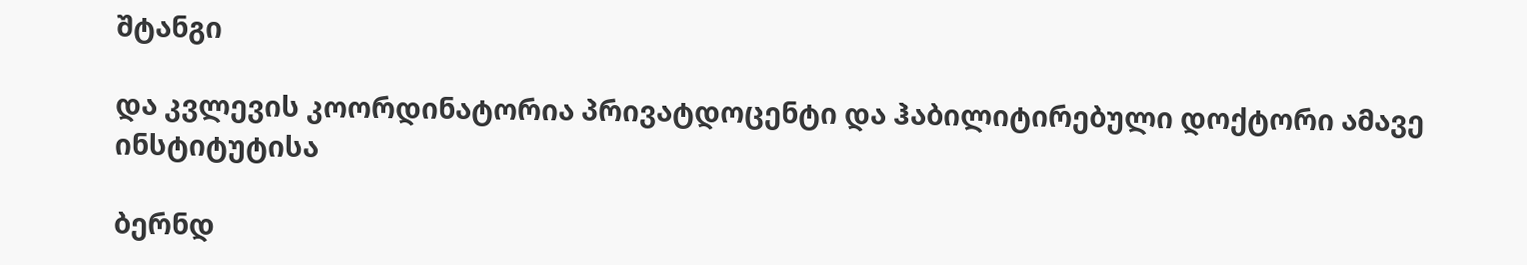შტანგი

და კვლევის კოორდინატორია პრივატდოცენტი და ჰაბილიტირებული დოქტორი ამავე ინსტიტუტისა

ბერნდ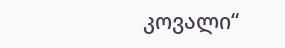კოვალი“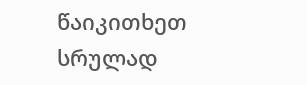წაიკითხეთ სრულად